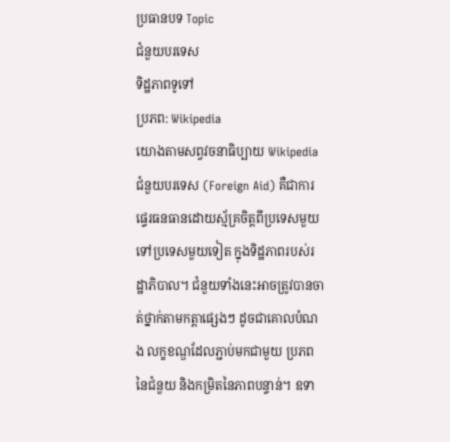ប្រធានបទ Topic
ជំនួយបរទេស
ទិដ្ឋភាពទូទៅ
ប្រភព: Wikipedia
យោងតាមសព្វវចនាធិប្បាយ Wikipedia ជំនួយបរទេស (Foreign Aid) គឺជាការផ្ទេរធនធានដោយស្ម័គ្រចិត្តពីប្រទេសមួយទៅប្រទេសមួយទៀត ក្នុងទិដ្ឋភាពរបស់រដ្ឋាភិបាល។ ជំនួយទាំងនេះអាចត្រូវបានចាត់ថ្នាក់តាមកត្តាផ្សេងៗ ដូចជាគោលបំណង លក្ខខណ្ឌដែលភ្ជាប់មកជាមួយ ប្រភពនៃជំនួយ និងកម្រិតនៃភាពបន្ទាន់។ ឧទា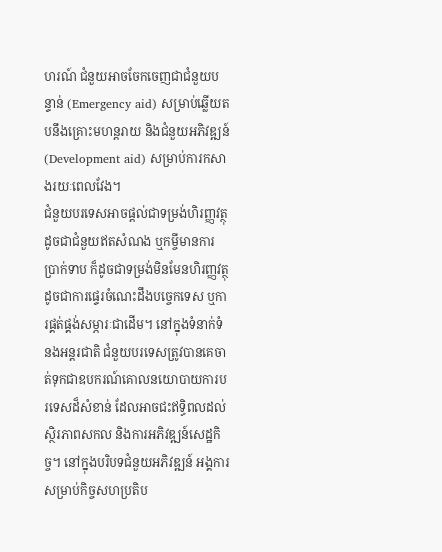ហរណ៍ ជំនួយអាចចែកចេញជាជំនួយបន្ទាន់ (Emergency aid) សម្រាប់ឆ្លើយតបនឹងគ្រោះមហន្តរាយ និងជំនួយអភិវឌ្ឍន៍ (Development aid) សម្រាប់ការកសាងរយៈពេលវែង។
ជំនួយបរទេសអាចផ្តល់ជាទម្រង់ហិរញ្ញវត្ថុ ដូចជាជំនួយឥតសំណង ឬកម្ចីមានការប្រាក់ទាប ក៏ដូចជាទម្រង់មិនមែនហិរញ្ញវត្ថុ ដូចជាការផ្ទេរចំណេះដឹងបច្ចេកទេស ឬការផ្គត់ផ្គង់សម្ភារៈជាដើម។ នៅក្នុងទំនាក់ទំនងអន្តរជាតិ ជំនួយបរទេសត្រូវបានគេចាត់ទុកជាឧបករណ៍គោលនយោបាយការបរទេសដ៏សំខាន់ ដែលអាចជះឥទ្ធិពលដល់ស្ថិរភាពសកល និងការអភិវឌ្ឍន៍សេដ្ឋកិច្ច។ នៅក្នុងបរិបទជំនួយអភិវឌ្ឍន៍ អង្គការសម្រាប់កិច្ចសហប្រតិប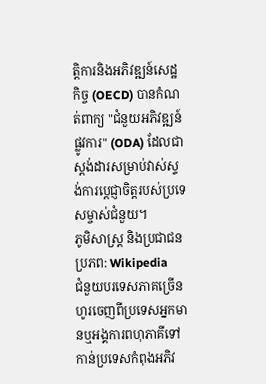ត្តិការនិងអភិវឌ្ឍន៍សេដ្ឋកិច្ច (OECD) បានកំណត់ពាក្យ "ជំនួយអភិវឌ្ឍន៍ផ្លូវការ" (ODA) ដែលជាស្តង់ដារសម្រាប់វាស់ស្ទង់ការប្តេជ្ញាចិត្តរបស់ប្រទេសម្ចាស់ជំនួយ។
ភូមិសាស្ត្រ និងប្រជាជន
ប្រភព: Wikipedia
ជំនួយបរទេសភាគច្រើនហូរចេញពីប្រទេសអ្នកមានឬអង្គការពហុភាគីទៅកាន់ប្រទេសកំពុងអភិវ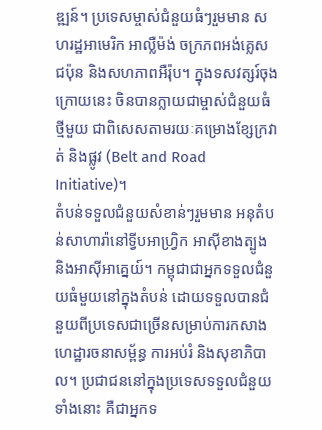ឌ្ឍន៍។ ប្រទេសម្ចាស់ជំនួយធំៗរួមមាន សហរដ្ឋអាមេរិក អាល្លឺម៉ង់ ចក្រភពអង់គ្លេស ជប៉ុន និងសហភាពអឺរ៉ុប។ ក្នុងទសវត្សរ៍ចុងក្រោយនេះ ចិនបានក្លាយជាម្ចាស់ជំនួយធំថ្មីមួយ ជាពិសេសតាមរយៈគម្រោងខ្សែក្រវាត់ និងផ្លូវ (Belt and Road Initiative)។
តំបន់ទទួលជំនួយសំខាន់ៗរួមមាន អនុតំបន់សាហារ៉ានៅទ្វីបអាហ្វ្រិក អាស៊ីខាងត្បូង និងអាស៊ីអាគ្នេយ៍។ កម្ពុជាជាអ្នកទទួលជំនួយធំមួយនៅក្នុងតំបន់ ដោយទទួលបានជំនួយពីប្រទេសជាច្រើនសម្រាប់ការកសាងហេដ្ឋារចនាសម្ព័ន្ធ ការអប់រំ និងសុខាភិបាល។ ប្រជាជននៅក្នុងប្រទេសទទួលជំនួយទាំងនោះ គឺជាអ្នកទ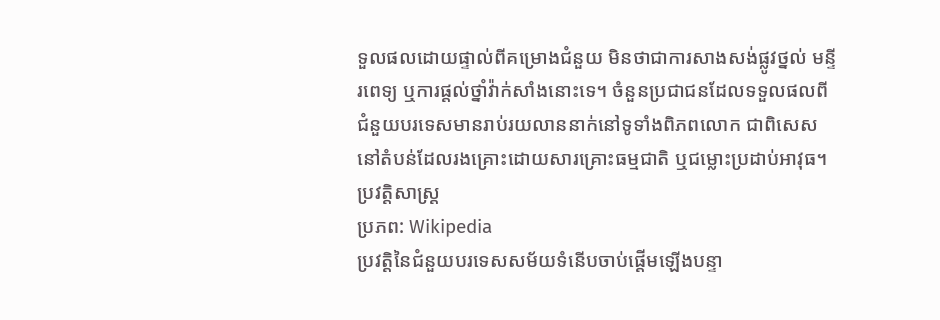ទួលផលដោយផ្ទាល់ពីគម្រោងជំនួយ មិនថាជាការសាងសង់ផ្លូវថ្នល់ មន្ទីរពេទ្យ ឬការផ្តល់ថ្នាំវ៉ាក់សាំងនោះទេ។ ចំនួនប្រជាជនដែលទទួលផលពីជំនួយបរទេសមានរាប់រយលាននាក់នៅទូទាំងពិភពលោក ជាពិសេសនៅតំបន់ដែលរងគ្រោះដោយសារគ្រោះធម្មជាតិ ឬជម្លោះប្រដាប់អាវុធ។
ប្រវត្តិសាស្ត្រ
ប្រភព: Wikipedia
ប្រវត្តិនៃជំនួយបរទេសសម័យទំនើបចាប់ផ្តើមឡើងបន្ទា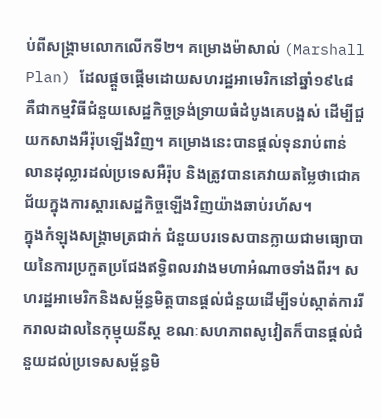ប់ពីសង្គ្រាមលោកលើកទី២។ គម្រោងម៉ាសាល់ (Marshall Plan) ដែលផ្តួចផ្តើមដោយសហរដ្ឋអាមេរិកនៅឆ្នាំ១៩៤៨ គឺជាកម្មវិធីជំនួយសេដ្ឋកិច្ចទ្រង់ទ្រាយធំដំបូងគេបង្អស់ ដើម្បីជួយកសាងអឺរ៉ុបឡើងវិញ។ គម្រោងនេះបានផ្តល់ទុនរាប់ពាន់លានដុល្លារដល់ប្រទេសអឺរ៉ុប និងត្រូវបានគេវាយតម្លៃថាជោគជ័យក្នុងការស្តារសេដ្ឋកិច្ចឡើងវិញយ៉ាងឆាប់រហ័ស។
ក្នុងកំឡុងសង្រ្គាមត្រជាក់ ជំនួយបរទេសបានក្លាយជាមធ្យោបាយនៃការប្រកួតប្រជែងឥទ្ធិពលរវាងមហាអំណាចទាំងពីរ។ សហរដ្ឋអាមេរិកនិងសម្ព័ន្ធមិត្តបានផ្តល់ជំនួយដើម្បីទប់ស្កាត់ការរីករាលដាលនៃកុម្មុយនីស្ត ខណៈសហភាពសូវៀតក៏បានផ្តល់ជំនួយដល់ប្រទេសសម្ព័ន្ធមិ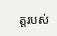ត្តរបស់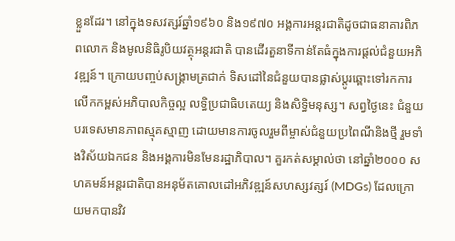ខ្លួនដែរ។ នៅក្នុងទសវត្សរ៍ឆ្នាំ១៩៦០ និង១៩៧០ អង្គការអន្តរជាតិដូចជាធនាគារពិភពលោក និងមូលនិធិរូបិយវត្ថុអន្តរជាតិ បានដើរតួនាទីកាន់តែធំក្នុងការផ្តល់ជំនួយអភិវឌ្ឍន៍។ ក្រោយបញ្ចប់សង្រ្គាមត្រជាក់ ទិសដៅនៃជំនួយបានផ្លាស់ប្តូរឆ្ពោះទៅរកការលើកកម្ពស់អភិបាលកិច្ចល្អ លទ្ធិប្រជាធិបតេយ្យ និងសិទ្ធិមនុស្ស។ សព្វថ្ងៃនេះ ជំនួយបរទេសមានភាពស្មុគស្មាញ ដោយមានការចូលរួមពីម្ចាស់ជំនួយប្រពៃណីនិងថ្មី រួមទាំងវិស័យឯកជន និងអង្គការមិនមែនរដ្ឋាភិបាល។ គួរកត់សម្គាល់ថា នៅឆ្នាំ២០០០ សហគមន៍អន្តរជាតិបានអនុម័តគោលដៅអភិវឌ្ឍន៍សហស្សវត្សរ៍ (MDGs) ដែលក្រោយមកបានវិវ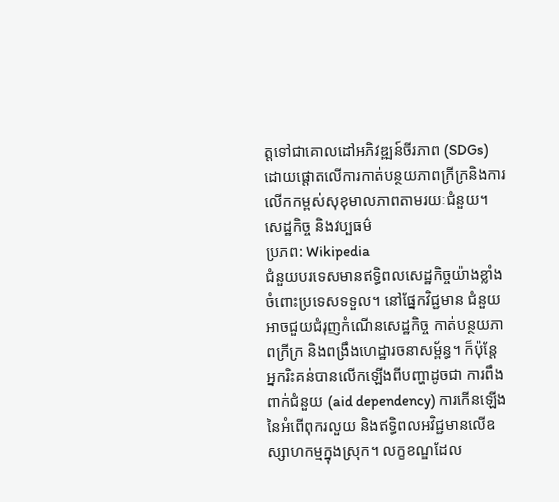ត្តទៅជាគោលដៅអភិវឌ្ឍន៍ចីរភាព (SDGs) ដោយផ្តោតលើការកាត់បន្ថយភាពក្រីក្រនិងការលើកកម្ពស់សុខុមាលភាពតាមរយៈជំនួយ។
សេដ្ឋកិច្ច និងវប្បធម៌
ប្រភព: Wikipedia
ជំនួយបរទេសមានឥទ្ធិពលសេដ្ឋកិច្ចយ៉ាងខ្លាំងចំពោះប្រទេសទទួល។ នៅផ្នែកវិជ្ជមាន ជំនួយអាចជួយជំរុញកំណើនសេដ្ឋកិច្ច កាត់បន្ថយភាពក្រីក្រ និងពង្រឹងហេដ្ឋារចនាសម្ព័ន្ធ។ ក៏ប៉ុន្តែ អ្នករិះគន់បានលើកឡើងពីបញ្ហាដូចជា ការពឹងពាក់ជំនួយ (aid dependency) ការកើនឡើងនៃអំពើពុករលួយ និងឥទ្ធិពលអវិជ្ជមានលើឧស្សាហកម្មក្នុងស្រុក។ លក្ខខណ្ឌដែល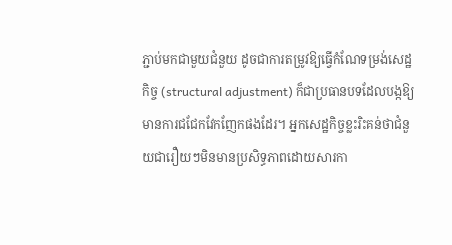ភ្ជាប់មកជាមួយជំនួយ ដូចជាការតម្រូវឱ្យធ្វើកំណែទម្រង់សេដ្ឋកិច្ច (structural adjustment) ក៏ជាប្រធានបទដែលបង្កឱ្យមានការជជែកវែកញែកផងដែរ។ អ្នកសេដ្ឋកិច្ចខ្លះរិះគន់ថាជំនួយជារឿយៗមិនមានប្រសិទ្ធភាពដោយសារកា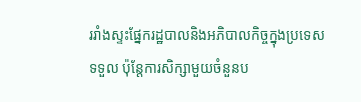ររាំងស្ទះផ្នែករដ្ឋបាលនិងអភិបាលកិច្ចក្នុងប្រទេសទទួល ប៉ុន្តែការសិក្សាមួយចំនួនប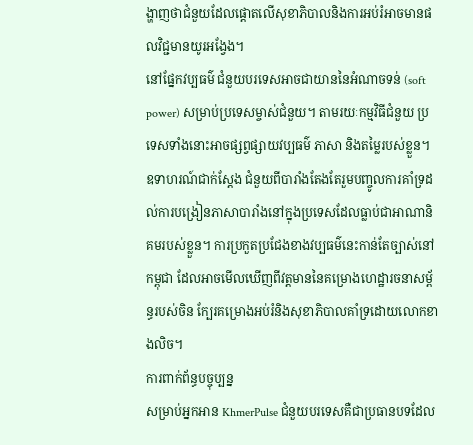ង្ហាញថាជំនួយដែលផ្តោតលើសុខាភិបាលនិងការអប់រំអាចមានផលវិជ្ជមានយូរអង្វែង។
នៅផ្នែកវប្បធម៌ ជំនួយបរទេសអាចជាយាននៃអំណាចទន់ (soft power) សម្រាប់ប្រទេសម្ចាស់ជំនួយ។ តាមរយៈកម្មវិធីជំនួយ ប្រទេសទាំងនោះអាចផ្សព្វផ្សាយវប្បធម៌ ភាសា និងតម្លៃរបស់ខ្លួន។ ឧទាហរណ៍ជាក់ស្តែង ជំនួយពីបារាំងតែងតែរួមបញ្ចូលការគាំទ្រដល់ការបង្រៀនភាសាបារាំងនៅក្នុងប្រទេសដែលធ្លាប់ជាអាណានិគមរបស់ខ្លួន។ ការប្រកួតប្រជែងខាងវប្បធម៌នេះកាន់តែច្បាស់នៅកម្ពុជា ដែលអាចមើលឃើញពីវត្តមាននៃគម្រោងហេដ្ឋារចនាសម្ព័ន្ធរបស់ចិន ក្បែរគម្រោងអប់រំនិងសុខាភិបាលគាំទ្រដោយលោកខាងលិច។
ការពាក់ព័ន្ធបច្ចុប្បន្ន
សម្រាប់អ្នកអាន KhmerPulse ជំនួយបរទេសគឺជាប្រធានបទដែល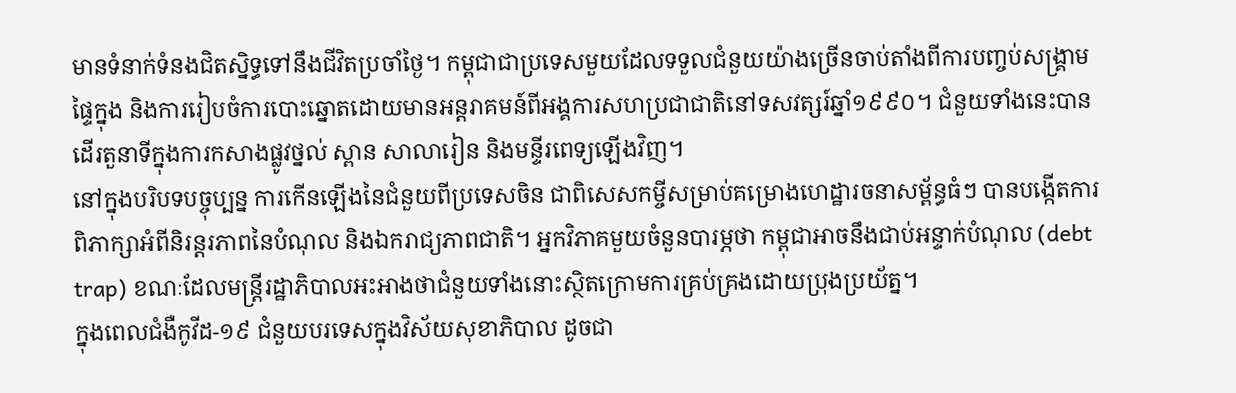មានទំនាក់ទំនងជិតស្និទ្ធទៅនឹងជីវិតប្រចាំថ្ងៃ។ កម្ពុជាជាប្រទេសមួយដែលទទួលជំនួយយ៉ាងច្រើនចាប់តាំងពីការបញ្ចប់សង្រ្គាមផ្ទៃក្នុង និងការរៀបចំការបោះឆ្នោតដោយមានអន្តរាគមន៍ពីអង្គការសហប្រជាជាតិនៅទសវត្សរ៍ឆ្នាំ១៩៩០។ ជំនួយទាំងនេះបានដើរតួនាទីក្នុងការកសាងផ្លូវថ្នល់ ស្ពាន សាលារៀន និងមន្ទីរពេទ្យឡើងវិញ។
នៅក្នុងបរិបទបច្ចុប្បន្ន ការកើនឡើងនៃជំនួយពីប្រទេសចិន ជាពិសេសកម្ចីសម្រាប់គម្រោងហេដ្ឋារចនាសម្ព័ន្ធធំៗ បានបង្កើតការពិភាក្សាអំពីនិរន្តរភាពនៃបំណុល និងឯករាជ្យភាពជាតិ។ អ្នកវិភាគមួយចំនួនបារម្ភថា កម្ពុជាអាចនឹងជាប់អន្ទាក់បំណុល (debt trap) ខណៈដែលមន្ត្រីរដ្ឋាភិបាលអះអាងថាជំនួយទាំងនោះស្ថិតក្រោមការគ្រប់គ្រងដោយប្រុងប្រយ័ត្ន។
ក្នុងពេលជំងឺកូវីដ-១៩ ជំនួយបរទេសក្នុងវិស័យសុខាភិបាល ដូចជា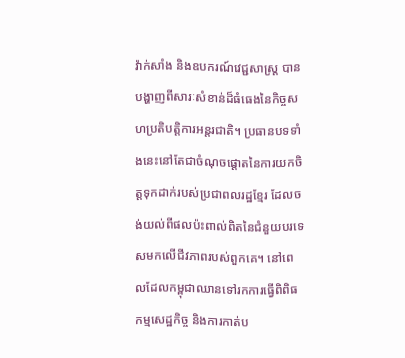វ៉ាក់សាំង និងឧបករណ៍វេជ្ជសាស្ត្រ បានបង្ហាញពីសារៈសំខាន់ដ៏ធំធេងនៃកិច្ចសហប្រតិបត្តិការអន្តរជាតិ។ ប្រធានបទទាំងនេះនៅតែជាចំណុចផ្តោតនៃការយកចិត្តទុកដាក់របស់ប្រជាពលរដ្ឋខ្មែរ ដែលចង់យល់ពីផលប៉ះពាល់ពិតនៃជំនួយបរទេសមកលើជីវភាពរបស់ពួកគេ។ នៅពេលដែលកម្ពុជាឈានទៅរកការធ្វើពិពិធកម្មសេដ្ឋកិច្ច និងការកាត់ប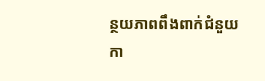ន្ថយភាពពឹងពាក់ជំនួយ កា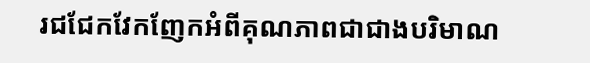រជជែកវែកញែកអំពីគុណភាពជាជាងបរិមាណ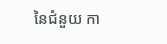នៃជំនួយ កា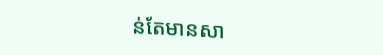ន់តែមានសា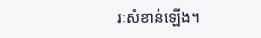រៈសំខាន់ឡើង។